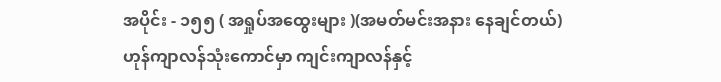အပိုင်း - ၁၅၅ ( အရှုပ်အထွေးများ )(အမတ်မင်းအနား နေချင်တယ်)
ဟုန်ကျာလန်သုံးကောင်မှာ ကျင်းကျာလန်နှင့်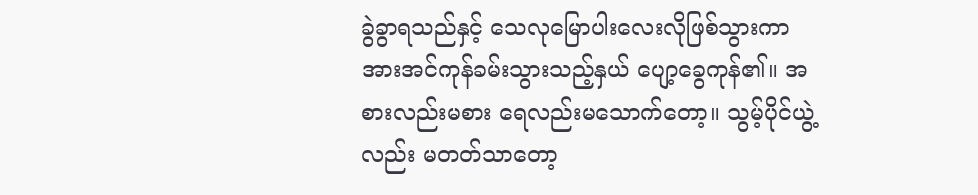ခွဲခွာရသည်နှင့် သေလုမြောပါးလေးလိုဖြစ်သွားကာ အားအင်ကုန်ခမ်းသွားသည့်နှယ် ပျော့ခွေကုန်၏။ အစားလည်းမစား ရေလည်းမသောက်တော့။ သွမ့်ပိုင်ယွဲ့လည်း မတတ်သာတော့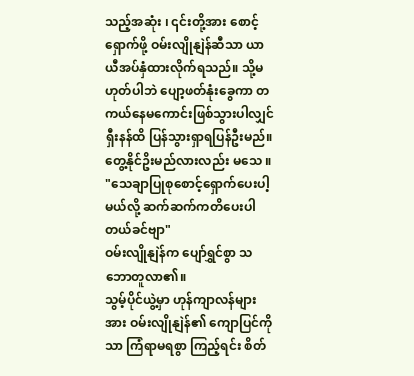သည့်အဆုံး ၊ ၎င်းတို့အား စောင့်ရှောက်ဖို့ ဝမ်းလျိုနျဲန်ဆီသာ ယာယီအပ်နှံထားလိုက်ရသည်။ သို့မဟုတ်ပါဘဲ ပျော့ဖတ်နုံးခွေကာ တကယ်နေမကောင်းဖြစ်သွားပါလျှင် ရှီးနန်ထိ ပြန်သွားရှာရပြန်ဦးမည်။ တွေ့နိုင်ဥိးမည်လားလည်း မသေ ။
"သေချာပြုစုစောင့်ရှောက်ပေးပါ့မယ်လို့ ဆက်ဆက်ကတိပေးပါတယ်ခင်ဗျာ"
ဝမ်းလျိုနျဲန်က ပျော်ရွှင်စွာ သဘောတူလာ၏။
သွမ့်ပိုင်ယွဲ့မှာ ဟုန်ကျာလန်များအား ဝမ်းလျိုနျဲန်၏ ကျောပြင်ကိုသာ ကြံရာမရစွာ ကြည့်ရင်း စိတ်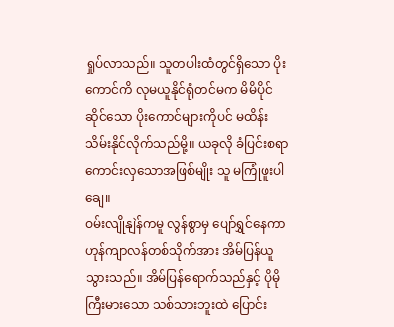ရှုပ်လာသည်။ သူတပါးထံတွင်ရှိသော ပိုးကောင်ကိ လုမယူနိုင်ရုံတင်မက မိမိပိုင်ဆိုင်သော ပိုးကောင်များကိုပင် မထိန်းသိမ်းနိုင်လိုက်သည်မို့။ ယခုလို ခံပြင်းစရာကောင်းလှသောအဖြစ်မျိုး သူ မကြုံဖူးပါချေ။
ဝမ်းလျိုနျဲန်ကမူ လွန်စွာမှ ပျော်ရွှင်နေကာ ဟုန်ကျာလန်တစ်သိုက်အား အိမ်ပြန်ယူသွားသည်။ အိမ်ပြန်ရောက်သည်နှင့် ပိုမိုကြီးမားသော သစ်သားဘူးထဲ ပြောင်း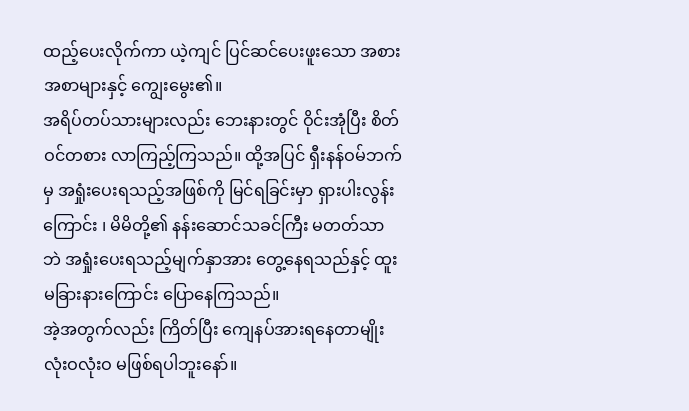ထည့်ပေးလိုက်ကာ ယဲ့ကျင် ပြင်ဆင်ပေးဖူးသော အစားအစာများနှင့် ကျွေးမွေး၏။
အရိပ်တပ်သားများလည်း ဘေးနားတွင် ဝိုင်းအုံပြီး စိတ်ဝင်တစား လာကြည့်ကြသည်။ ထို့အပြင် ရှီးနန်ဝမ်ဘက်မှ အရှုံးပေးရသည့်အဖြစ်ကို မြင်ရခြင်းမှာ ရှားပါးလွန်းကြောင်း ၊ မိမိတို့၏ နန်းဆောင်သခင်ကြီး မတတ်သာဘဲ အရှုံးပေးရသည့်မျက်နှာအား တွေ့နေရသည်နှင့် ထူးမခြားနားကြောင်း ပြောနေကြသည်။
အဲ့အတွက်လည်း ကြိတ်ပြီး ကျေနပ်အားရနေတာမျိုး လုံးဝလုံးဝ မဖြစ်ရပါဘူးနော်။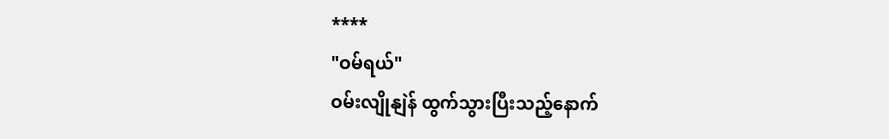****
"ဝမ်ရယ်"
ဝမ်းလျိုနျဲန် ထွက်သွားပြီးသည့်နောက်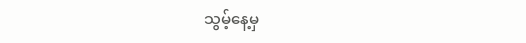သွမ့်နေ့မှ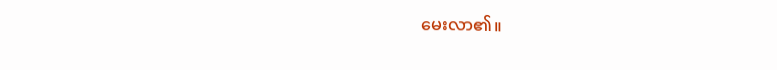မေးလာ၏။